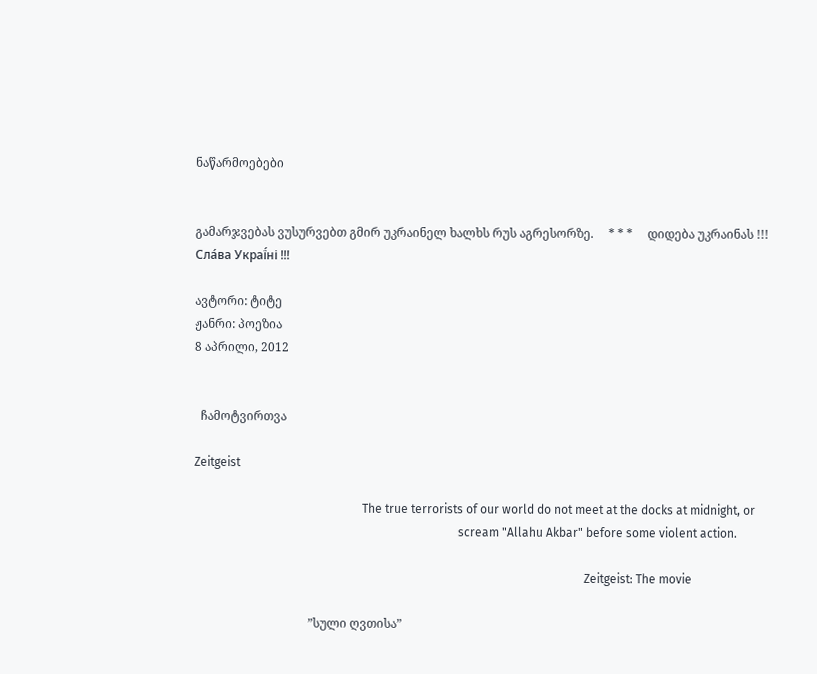ნაწარმოებები


გამარჯვებას ვუსურვებთ გმირ უკრაინელ ხალხს რუს აგრესორზე.     * * *     დიდება უკრაინას !!! Сла́ва Украї́ні !!!

ავტორი: ტიტე
ჟანრი: პოეზია
8 აპრილი, 2012


  ჩამოტვირთვა

Zeitgeist

                                                        The true terrorists of our world do not meet at the docks at midnight, or
                                                                                        scream "Allahu Akbar" before some violent action.

                                                                                                                                  Zeitgeist: The movie

                                      ”სული ღვთისა”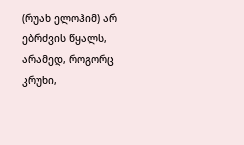(რუახ ელოჰიმ) არ ებრძვის წყალს, არამედ, როგორც კრუხი,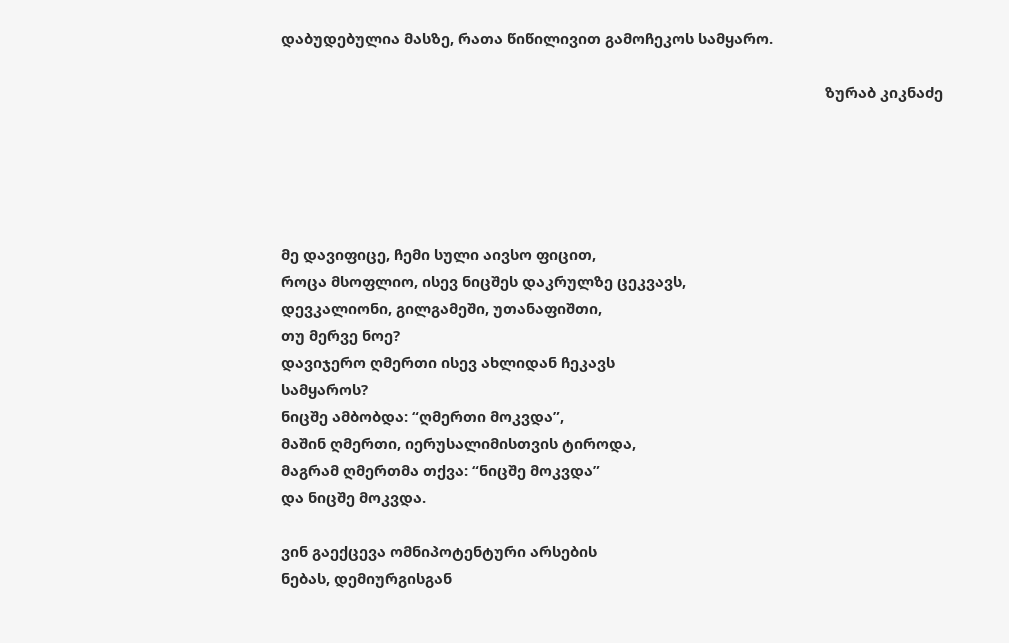დაბუდებულია მასზე, რათა წიწილივით გამოჩეკოს სამყარო.

                                                                                                                                        ზურაბ კიკნაძე





მე დავიფიცე, ჩემი სული აივსო ფიცით,
როცა მსოფლიო, ისევ ნიცშეს დაკრულზე ცეკვავს,
დევკალიონი, გილგამეში, უთანაფიშთი,
თუ მერვე ნოე?
დავიჯერო ღმერთი ისევ ახლიდან ჩეკავს
სამყაროს?
ნიცშე ამბობდა: “ღმერთი მოკვდა”,
მაშინ ღმერთი, იერუსალიმისთვის ტიროდა,
მაგრამ ღმერთმა თქვა: “ნიცშე მოკვდა”
და ნიცშე მოკვდა.

ვინ გაექცევა ომნიპოტენტური არსების
ნებას, დემიურგისგან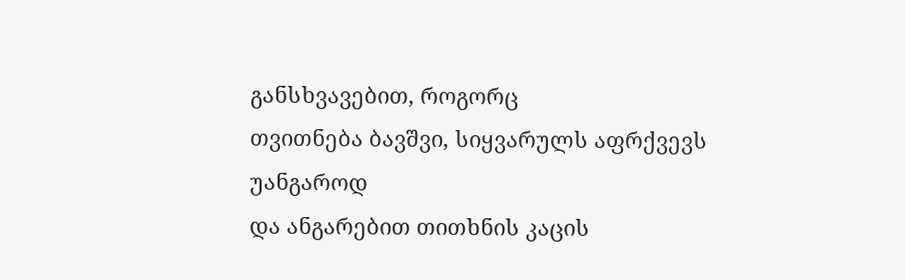განსხვავებით, როგორც
თვითნება ბავშვი, სიყვარულს აფრქვევს უანგაროდ
და ანგარებით თითხნის კაცის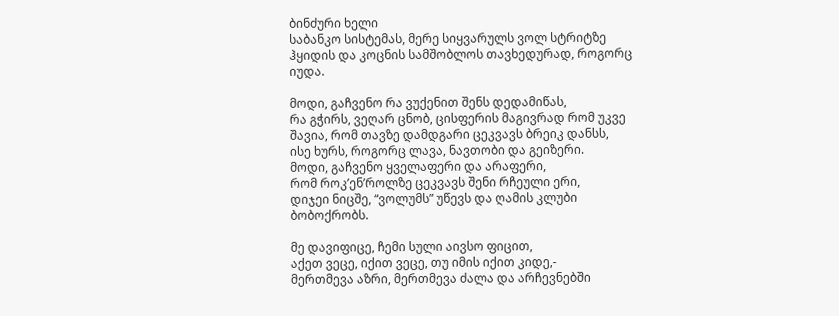ბინძური ხელი
საბანკო სისტემას, მერე სიყვარულს ვოლ სტრიტზე
ჰყიდის და კოცნის სამშობლოს თავხედურად, როგორც
იუდა.

მოდი, გაჩვენო რა ვუქენით შენს დედამიწას,
რა გჭირს, ვეღარ ცნობ, ცისფერის მაგივრად რომ უკვე
შავია, რომ თავზე დამდგარი ცეკვავს ბრეიკ დანსს,
ისე ხურს, როგორც ლავა, ნავთობი და გეიზერი.
მოდი, გაჩვენო ყველაფერი და არაფერი,
რომ როკ’ენ’როლზე ცეკვავს შენი რჩეული ერი,
დიჯეი ნიცშე, “ვოლუმს” უწევს და ღამის კლუბი
ბობოქრობს.

მე დავიფიცე, ჩემი სული აივსო ფიცით,
აქეთ ვეცე, იქით ვეცე, თუ იმის იქით კიდე,-
მერთმევა აზრი, მერთმევა ძალა და არჩევნებში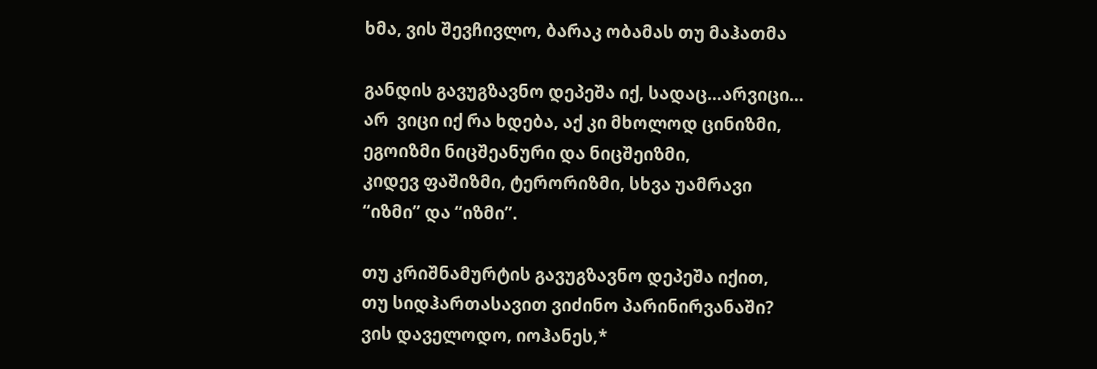ხმა, ვის შევჩივლო, ბარაკ ობამას თუ მაჰათმა

განდის გავუგზავნო დეპეშა იქ, სადაც…არვიცი…
არ  ვიცი იქ რა ხდება, აქ კი მხოლოდ ცინიზმი,
ეგოიზმი ნიცშეანური და ნიცშეიზმი,
კიდევ ფაშიზმი, ტერორიზმი, სხვა უამრავი
“იზმი” და “იზმი”.

თუ კრიშნამურტის გავუგზავნო დეპეშა იქით,
თუ სიდჰართასავით ვიძინო პარინირვანაში?
ვის დაველოდო, იოჰანეს,*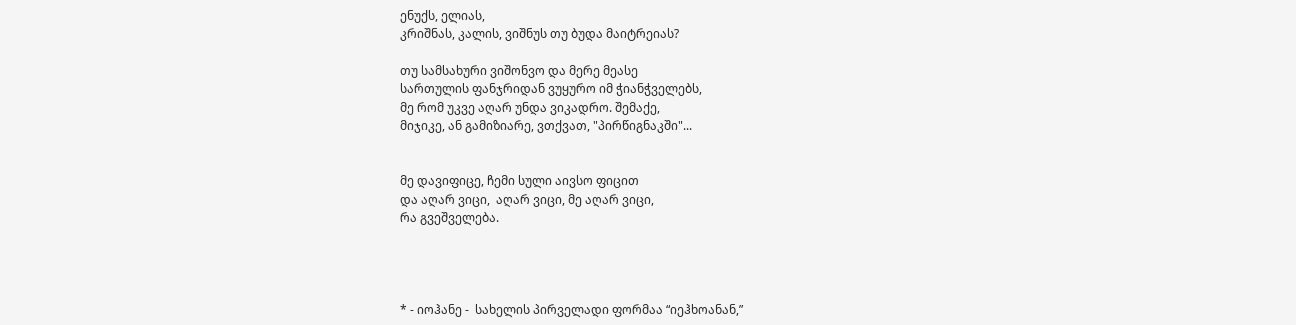ენუქს, ელიას,
კრიშნას, კალის, ვიშნუს თუ ბუდა მაიტრეიას?

თუ სამსახური ვიშონვო და მერე მეასე
სართულის ფანჯრიდან ვუყურო იმ ჭიანჭველებს,
მე რომ უკვე აღარ უნდა ვიკადრო. შემაქე,
მიჯიკე, ან გამიზიარე, ვთქვათ, "პირწიგნაკში"...


მე დავიფიცე, ჩემი სული აივსო ფიცით
და აღარ ვიცი,  აღარ ვიცი, მე აღარ ვიცი,
რა გვეშველება.




* - იოჰანე -  სახელის პირველადი ფორმაა “იეჰხოანან,”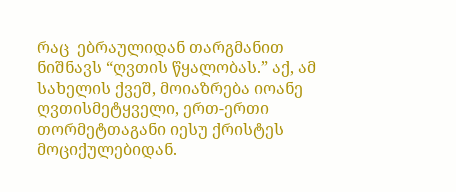რაც  ებრაულიდან თარგმანით ნიშნავს “ღვთის წყალობას.” აქ, ამ სახელის ქვეშ, მოიაზრება იოანე ღვთისმეტყველი, ერთ-ერთი თორმეტთაგანი იესუ ქრისტეს მოციქულებიდან.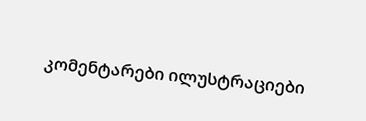კომენტარები ილუსტრაციები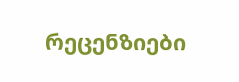რეცენზიები